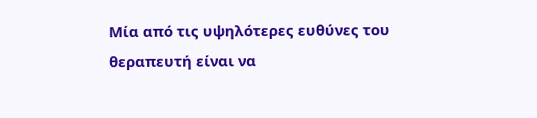Μία από τις υψηλότερες ευθύνες του θεραπευτή είναι να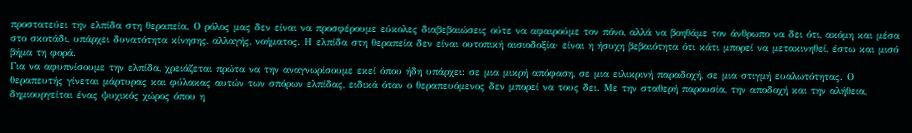προστατεύει την ελπίδα στη θεραπεία. Ο ρόλος μας δεν είναι να προσφέρουμε εύκολες διαβεβαιώσεις ούτε να αφαιρούμε τον πόνο, αλλά να βοηθάμε τον άνθρωπο να δει ότι, ακόμη και μέσα στο σκοτάδι, υπάρχει δυνατότητα κίνησης, αλλαγής, νοήματος. Η ελπίδα στη θεραπεία δεν είναι ουτοπική αισιοδοξία· είναι η ήσυχη βεβαιότητα ότι κάτι μπορεί να μετακινηθεί, έστω και μισό βήμα τη φορά.
Για να αφυπνίσουμε την ελπίδα, χρειάζεται πρώτα να την αναγνωρίσουμε εκεί όπου ήδη υπάρχει: σε μια μικρή απόφαση, σε μια ειλικρινή παραδοχή, σε μια στιγμή ευαλωτότητας. Ο θεραπευτής γίνεται μάρτυρας και φύλακας αυτών των σπόρων ελπίδας, ειδικά όταν ο θεραπευόμενος δεν μπορεί να τους δει. Με την σταθερή παρουσία, την αποδοχή και την αλήθεια, δημιουργείται ένας ψυχικός χώρος όπου η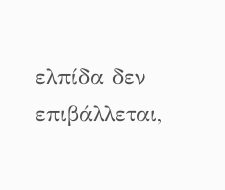ελπίδα δεν επιβάλλεται,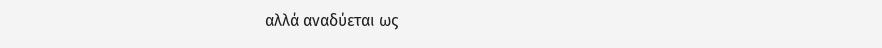αλλά αναδύεται ως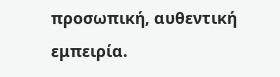προσωπική, αυθεντική εμπειρία.